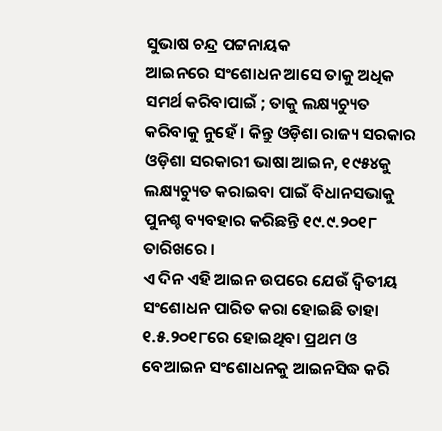ସୁଭାଷ ଚନ୍ଦ୍ର ପଟ୍ଟନାୟକ
ଆଇନରେ ସଂଶୋଧନ ଆସେ ତାକୁ ଅଧିକ ସମର୍ଥ କରିବାପାଇଁ ; ତାକୁ ଲକ୍ଷ୍ୟଚ୍ୟୁତ କରିବାକୁ ନୁହେଁ । କିନ୍ତୁ ଓଡ଼ିଶା ରାଜ୍ୟ ସରକାର ଓଡ଼ିଶା ସରକାରୀ ଭାଷା ଆଇନ, ୧୯୫୪କୁ ଲକ୍ଷ୍ୟଚ୍ୟୁତ କରାଇବା ପାଇଁ ବିଧାନସଭାକୁ ପୁନଶ୍ଚ ବ୍ୟବହାର କରିଛନ୍ତି ୧୯.୯.୨୦୧୮ ତାରିଖରେ ।
ଏ ଦିନ ଏହି ଆଇନ ଉପରେ ଯେଉଁ ଦ୍ଵିତୀୟ ସଂଶୋଧନ ପାରିତ କରା ହୋଇଛି ତାହା ୧.୫.୨୦୧୮ରେ ହୋଇଥିବା ପ୍ରଥମ ଓ ବେଆଇନ ସଂଶୋଧନକୁ ଆଇନସିଦ୍ଧ କରି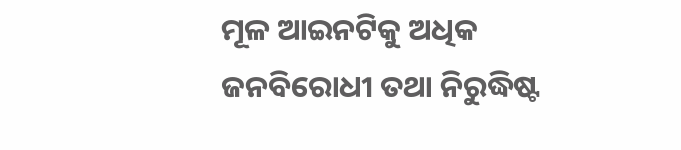ମୂଳ ଆଇନଟିକୁ ଅଧିକ ଜନବିରୋଧୀ ତଥା ନିରୁଦ୍ଧିଷ୍ଟ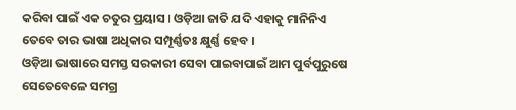କରିବା ପାଇଁ ଏକ ଚତୁର ପ୍ରୟାସ । ଓଡ଼ିଆ ଜାତି ଯଦି ଏହାକୁ ମାନିନିଏ ତେବେ ତାର ଭାଷା ଅଧିକାର ସମ୍ପୂର୍ଣ୍ଣତଃ କ୍ଷୁର୍ଣ୍ଣ ହେବ ।
ଓଡ଼ିଆ ଭାଷାରେ ସମସ୍ତ ସରକାରୀ ସେବା ପାଇବାପାଇଁ ଆମ ପୁର୍ବପୁରୁଷେ ସେତେବେଳେ ସମଗ୍ର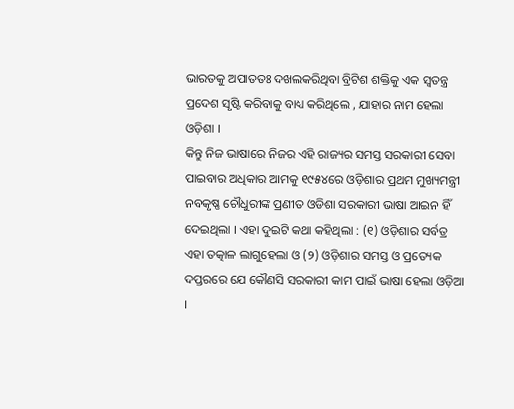ଭାରତକୁ ଅପାତତଃ ଦଖଲକରିଥିବା ବ୍ରିଟିଶ ଶକ୍ତିକୁ ଏକ ସ୍ଵତନ୍ତ୍ର ପ୍ରଦେଶ ସୃଷ୍ଟି କରିବାକୁ ବାଧ୍ୟ କରିଥିଲେ , ଯାହାର ନାମ ହେଲା ଓଡ଼ିଶା ।
କିନ୍ତୁ ନିଜ ଭାଷାରେ ନିଜର ଏହି ରାଜ୍ୟର ସମସ୍ତ ସରକାରୀ ସେବା ପାଇବାର ଅଧିକାର ଆମକୁ ୧୯୫୪ରେ ଓଡ଼ିଶାର ପ୍ରଥମ ମୁଖ୍ୟମନ୍ତ୍ରୀ ନବକୃଷ୍ଣ ଚୌଧୁରୀଙ୍କ ପ୍ରଣୀତ ଓଡିଶା ସରକାରୀ ଭାଷା ଆଇନ ହିଁ ଦେଇଥିଲା । ଏହା ଦୁଇଟି କଥା କହିଥିଲା : (୧) ଓଡ଼ିଶାର ସର୍ବତ୍ର ଏହା ତତ୍କାଳ ଲାଗୁହେଲା ଓ (୨) ଓଡ଼ିଶାର ସମସ୍ତ ଓ ପ୍ରତ୍ୟେକ ଦପ୍ତରରେ ଯେ କୌଣସି ସରକାରୀ କାମ ପାଇଁ ଭାଷା ହେଲା ଓଡ଼ିଆ ।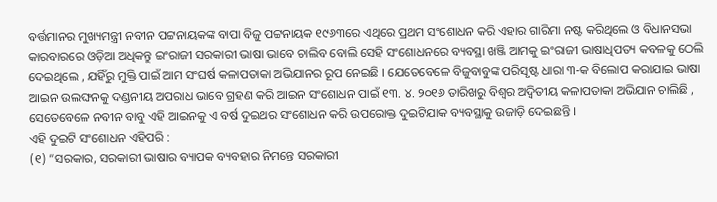ବର୍ତ୍ତମାନର ମୁଖ୍ୟମନ୍ତ୍ରୀ ନବୀନ ପଟ୍ଟନାୟକଙ୍କ ବାପା ବିଜୁ ପଟ୍ଟନାୟକ ୧୯୬୩ରେ ଏଥିରେ ପ୍ରଥମ ସଂଶୋଧନ କରି ଏହାର ଗାରିମା ନଷ୍ଟ କରିଥିଲେ ଓ ବିଧାନସଭା କାରବାରରେ ଓଡ଼ିଆ ଅଧିକନ୍ତୁ ଇଂରାଜୀ ସରକାରୀ ଭାଷା ଭାବେ ଚାଲିବ ବୋଲି ସେହି ସଂଶୋଧନରେ ବ୍ୟବସ୍ଥା ଖଞ୍ଜି ଆମକୁ ଇଂରାଜୀ ଭାଷାଧିପତ୍ୟ କବଳକୁ ଠେଲି ଦେଇଥିଲେ , ଯହିଁରୁ ମୁକ୍ତି ପାଇଁ ଆମ ସଂଘର୍ଷ କଳାପତାକା ଅଭିଯାନର ରୂପ ନେଇଛି । ଯେତେବେଳେ ବିଜୁବାବୁଙ୍କ ପରିସୃଷ୍ଟ ଧାରା ୩-କ ବିଲୋପ କରାଯାଇ ଭାଷା ଆଇନ ଉଲଙ୍ଘନକୁ ଦଣ୍ଡନୀୟ ଅପରାଧ ଭାବେ ଗ୍ରହଣ କରି ଆଇନ ସଂଶୋଧନ ପାଇଁ ୧୩. ୪. ୨୦୧୬ ତାରିଖରୁ ବିଶ୍ଵର ଅଦ୍ଵିତୀୟ କଳାପତାକା ଅଭିଯାନ ଚାଲିଛି , ସେତେବେଳେ ନବୀନ ବାବୁ ଏହି ଆଇନକୁ ଏ ବର୍ଷ ଦୁଇଥର ସଂଶୋଧନ କରି ଉପରୋକ୍ତ ଦୁଇଟିଯାକ ବ୍ୟବସ୍ଥାକୁ ଉଜାଡ଼ି ଦେଇଛନ୍ତି ।
ଏହି ଦୁଇଟି ସଂଶୋଧନ ଏହିପରି :
(୧) “ସରକାର, ସରକାରୀ ଭାଷାର ବ୍ୟାପକ ବ୍ୟବହାର ନିମନ୍ତେ ସରକାରୀ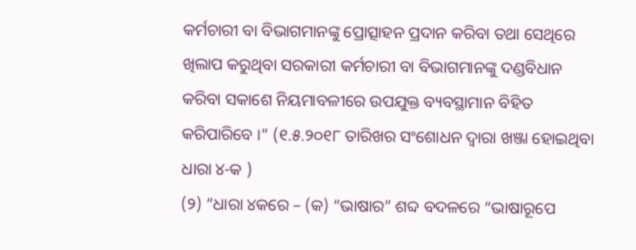କର୍ମଚାରୀ ବା ବିଭାଗମାନଙ୍କୁ ପ୍ରୋତ୍ସାହନ ପ୍ରଦାନ କରିବା ତଥା ସେଥିରେ ଖିଲାପ କରୁଥିବା ସରକାରୀ କର୍ମଚାରୀ ବା ବିଭାଗମାନଙ୍କୁ ଦଣ୍ଡବିଧାନ କରିବା ସକାଶେ ନିୟମାବଳୀରେ ଉପଯୁକ୍ତ ବ୍ୟବସ୍ଥାମାନ ବିହିତ କରିପାରିବେ ।” (୧.୫.୨୦୧୮ ତାରିଖର ସଂଶୋଧନ ଦ୍ଵାରା ଖଞ୍ଜା ହୋଇଥିବା ଧାରା ୪-କ )
(୨) “ଧାରା ୪କରେ – (କ) “ଭାଷାର” ଶବ୍ଦ ବଦଳରେ “ଭାଷାରୂପେ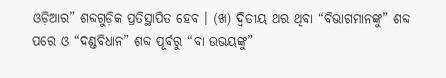ଓଡ଼ିଆର” ଶବ୍ଦଗୁଡ଼ିକ ପ୍ରତିସ୍ଥାପିତ ହେବ । (ଖ) ଦ୍ଵିତୀୟ ଥର ଥିବା “ବିଭାଗମାନଙ୍କୁ” ଶବ୍ଦ ପରେ ଓ “ଦଣ୍ଡବିଧାନ” ଶବ୍ଦ ପୂର୍ବରୁ “ବା ଉଭୟଙ୍କୁ”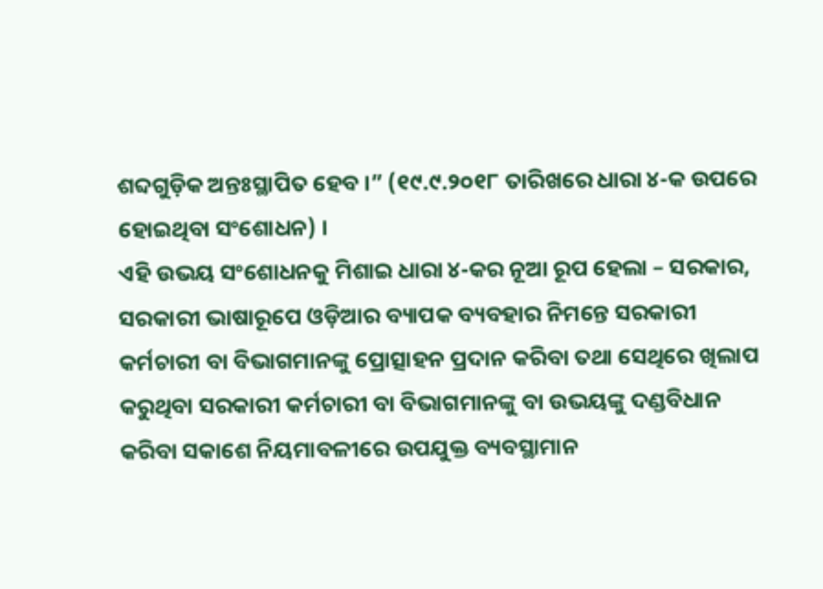ଶବ୍ଦଗୁଡ଼ିକ ଅନ୍ତଃସ୍ଥାପିତ ହେବ ।” (୧୯.୯.୨୦୧୮ ତାରିଖରେ ଧାରା ୪-କ ଉପରେ ହୋଇଥିବା ସଂଶୋଧନ) ।
ଏହି ଉଭୟ ସଂଶୋଧନକୁ ମିଶାଇ ଧାରା ୪-କର ନୂଆ ରୂପ ହେଲା – ସରକାର, ସରକାରୀ ଭାଷାରୂପେ ଓଡ଼ିଆର ବ୍ୟାପକ ବ୍ୟବହାର ନିମନ୍ତେ ସରକାରୀ କର୍ମଚାରୀ ବା ବିଭାଗମାନଙ୍କୁ ପ୍ରୋତ୍ସାହନ ପ୍ରଦାନ କରିବା ତଥା ସେଥିରେ ଖିଲାପ କରୁଥିବା ସରକାରୀ କର୍ମଚାରୀ ବା ବିଭାଗମାନଙ୍କୁ ବା ଉଭୟଙ୍କୁ ଦଣ୍ଡବିଧାନ କରିବା ସକାଶେ ନିୟମାବଳୀରେ ଉପଯୁକ୍ତ ବ୍ୟବସ୍ଥାମାନ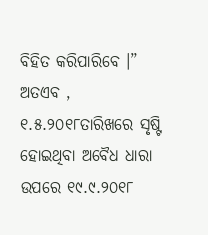ବିହିତ କରିପାରିବେ ।”
ଅତଏବ , ୧.୫.୨୦୧୮ତାରିଖରେ ସୃଷ୍ଟି ହୋଇଥିବା ଅବୈଧ ଧାରା ଉପରେ ୧୯.୯.୨୦୧୮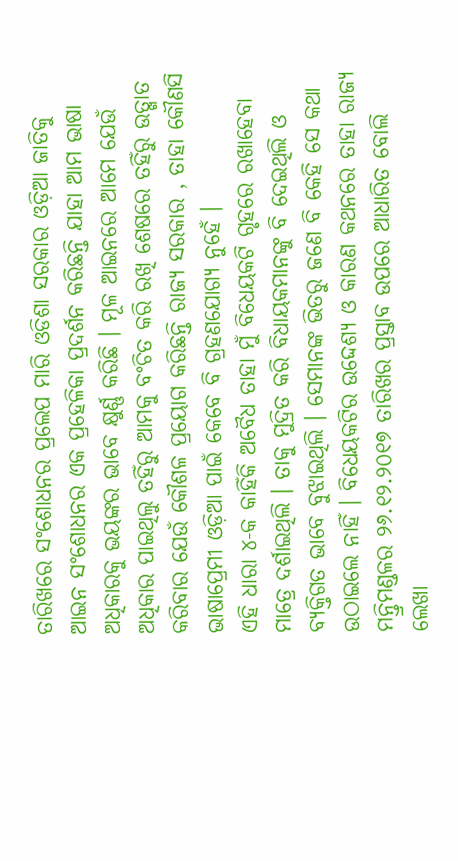ତାରିଖରେ ସଂଶୋଧନର ପ୍ରଲେପ ମାରି ଓଡିଶା ସରକାର ଓଡ଼ିଆ ଜାତିକୁ ଆଇନ ସଂଶୋଧନର ଏକ ପ୍ରହେଳିକା ପ୍ରଦର୍ଶନ କରିଛନ୍ତି ଯାହା ଆମ ଭାଷା ଅଧିକାରକୁ ଭୟଙ୍କର ଭାବେ କ୍ଷୁର୍ଣ୍ଣ କରିଛି । ମୂଳ ଆଇନରେ ଆମେ ଯେଉଁ ଅଧିକାର ପାଇଥିଲୁ ତହିଁରୁ ଆମକୁ ବଂଚିତ କରି ରଖି ଶେଷରେ ତହିଁରୁ ଉତ୍ଖାତ କରିବାର ଯେଉଁ କୌଶଳ ପ୍ରୟୋଗ କରିଛନ୍ତି ରାଜ୍ୟ ସରକାର , ତାହା କୌଣସି ଭାଷାପ୍ରେମୀ ଓଡ଼ିଆ ପାଇଁ କେବେ ବି ଗ୍ରହଣଯୋଗ୍ୟ ନୁହେଁ ।
ଏହି ଧାରା ୪-କ କାହିଁକି ଅବୈଧ ତାହା ମୁଁ ବିଧେୟକଟି ଗୃହରେ ରଖାହେବା ମାତ୍ରେ ଦର୍ଶାଇଥିଲି । ତାକୁ ମୁଦ୍ରିତ କରି ବିଧାୟକମାନଙ୍କୁ ବି ଦେଇଥିଲି ଓ ବ୍ୟକ୍ତିଗତ ଭାବେ ବୁଝାଇଥିଲି । ସେମାନଙ୍କ ଭିତରୁ ଜଣେ ବି କେହି ସେ କଥା ଉଠାଇଲେ ନାହିଁ । ବିଧେୟକଟିର ଉଦ୍ଦେଶ୍ୟ ଓ କାରଣ କଥନରେ ତାହା ରାଜ୍ୟ ମନ୍ତ୍ରିମଣ୍ଡଳର ୨୬.୧୨.୨୦୧୭ ତାରିଖର ପ୍ରସ୍ତାବ ଉପରେ ଆଧାରିତ ବୋଲି ଲେଖା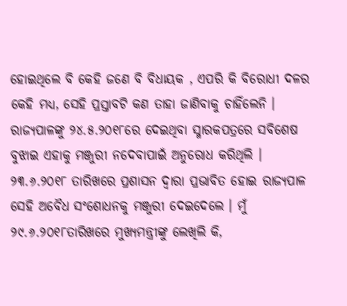ହୋଇଥିଲେ ବି କେହି ଜଣେ ବି ବିଧାୟକ , ଏପରି କି ବିରୋଧୀ ଦଳର କେହି ମଧ୍ୟ, ସେହି ପ୍ରସ୍ତାବଟି କଣ ତାହା ଜାଣିବାକୁ ଚାହିଁଲେନି । ରାଜ୍ୟପାଳଙ୍କୁ ୨୪.୫.୨୦୧୮ରେ ଦେଇଥିବା ସ୍ମାରକପତ୍ରରେ ସବିଶେଷ ବୁଝାଇ ଏହାକୁ ମଞ୍ଜୁରୀ ନଦେବାପାଇଁ ଅନୁରୋଧ କରିଥିଲି । ୨୩.୬.୨୦୧୮ ତାରିଖରେ ପ୍ରଶାସନ ଦ୍ଵାରା ପ୍ରଭାବିତ ହୋଇ ରାଜ୍ୟପାଳ ସେହି ଅବୈଧ ସଂଶୋଧନକୁ ମଞ୍ଜୁରୀ ଦେଇଦେଲେ । ମୁଁ ୨୯.୬.୨୦୧୮ତାରିଖରେ ମୁଖ୍ୟମନ୍ତ୍ରୀଙ୍କୁ ଲେଖିଲି କି,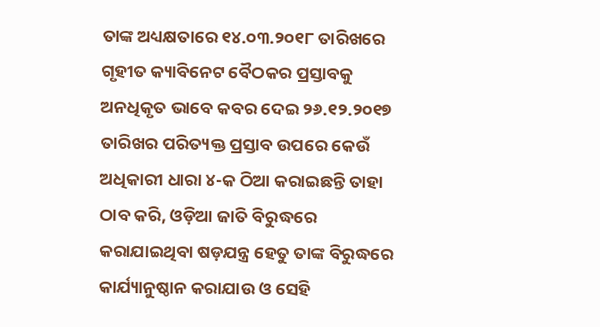ତାଙ୍କ ଅଧ୍ୟକ୍ଷତାରେ ୧୪.୦୩.୨୦୧୮ ତାରିଖରେ ଗୃହୀତ କ୍ୟାବିନେଟ ବୈଠକର ପ୍ରସ୍ତାବକୁ ଅନଧିକୃତ ଭାବେ କବର ଦେଇ ୨୬.୧୨.୨୦୧୭ ତାରିଖର ପରିତ୍ୟକ୍ତ ପ୍ରସ୍ତାବ ଉପରେ କେଉଁ ଅଧିକାରୀ ଧାରା ୪-କ ଠିଆ କରାଇଛନ୍ତି ତାହା ଠାବ କରି, ଓଡ଼ିଆ ଜାତି ବିରୁଦ୍ଧରେ କରାଯାଇଥିବା ଷଡ଼ଯନ୍ତ୍ର ହେତୁ ତାଙ୍କ ବିରୁଦ୍ଧରେ କାର୍ଯ୍ୟାନୁଷ୍ଠାନ କରାଯାଉ ଓ ସେହି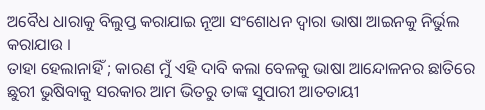ଅବୈଧ ଧାରାକୁ ବିଲୁପ୍ତ କରାଯାଇ ନୂଆ ସଂଶୋଧନ ଦ୍ଵାରା ଭାଷା ଆଇନକୁ ନିର୍ଭୁଲ କରାଯାଉ ।
ତାହା ହେଲାନାହିଁ ; କାରଣ ମୁଁ ଏହି ଦାବି କଲା ବେଳକୁ ଭାଷା ଆନ୍ଦୋଳନର ଛାତିରେ ଛୁରୀ ଭୁଷିବାକୁ ସରକାର ଆମ ଭିତରୁ ତାଙ୍କ ସୁପାରୀ ଆତତାୟୀ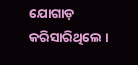ଯୋଗାଡ଼ କରିସାରିଥିଲେ ।